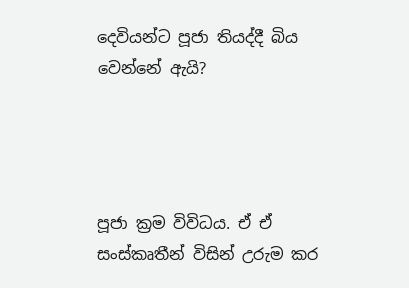දෙවියන්ට පූජා තියද්දී බිය වෙන්නේ ඇයි?




පූජා ක්‍රම විවිධය. ඒ ඒ සංස්කෘතීන් විසින් උරුම කර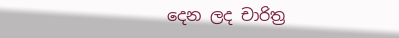දෙන ලද චාරිත්‍ර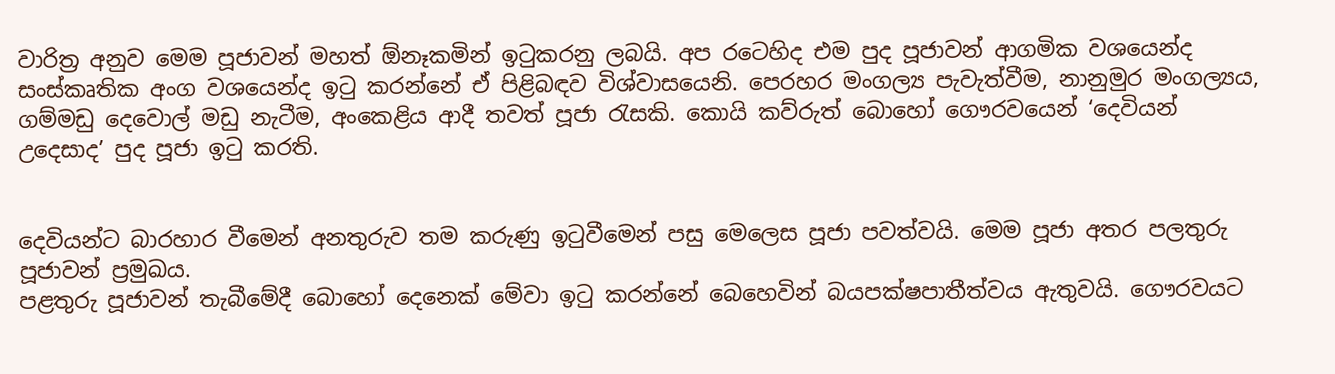වාරිත්‍ර අනුව මෙම පූජාවන් මහත් ඕනෑකමින් ඉටුකරනු ලබයි. අප රටෙහිද එම පුද පූජාවන් ආගමික වශයෙන්ද සංස්කෘතික අංග වශයෙන්ද ඉටු කරන්නේ ඒ පිළිබඳව විශ්වාසයෙනි. පෙරහර මංගල්‍ය පැවැත්වීම, නානුමුර මංගල්‍යය, ගම්මඩු දෙවොල් මඩු නැටීම, අංකෙළිය ආදී තවත් පූජා රැසකි. කොයි කව්රුත් බොහෝ ගෞරවයෙන් ‘දෙවියන් උදෙසාද’ පුද පූජා ඉටු කරති.


දෙවියන්ට බාරහාර වීමෙන් අනතුරුව තම කරුණු ඉටුවීමෙන් පසු මෙලෙස පූජා පවත්වයි. මෙම පූජා අතර පලතුරු පූජාවන් ප්‍රමුඛය.
පළතුරු පූජාවන් තැබීමේදී බොහෝ දෙනෙක් මේවා ඉටු කරන්නේ බෙහෙවින් බයපක්ෂපාතීත්වය ඇතුවයි. ගෞරවයට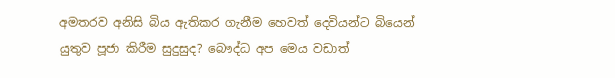අමතරව අනිසි බිය ඇතිකර ගැනීම හෙවත් දෙවියන්ට බියෙන් යුතුව පූජා කිරීම සුදුසුද? බෞද්ධ අප මෙය වඩාත්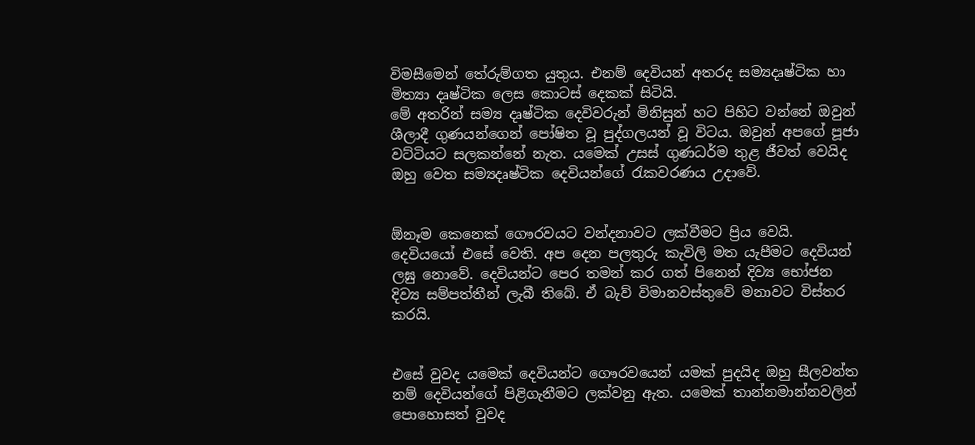විමසීමෙන් තේරුම්ගත යුතුය. එනම් දෙවියන් අතරද සම්‍යදෘෂ්ටික හා මිත්‍යා දෘෂ්ටික ලෙස කොටස් දෙකක් සිටියි.
මේ අතරින් සම්‍ය දෘෂ්ටික දෙවිවරුන් මිනිසුන් හට පිහිට වන්නේ ඔවුන් ශීලාදී ගුණයන්ගෙන් පෝෂිත වූ පුද්ගලයන් වූ විටය. ඔවුන් අපගේ පූජා වට්ටියට සලකන්නේ නැත. යමෙක් උසස් ගුණධර්ම තුළ ජීවත් වෙයිද ඔහු වෙත සම්‍යදෘෂ්ටික දෙවියන්ගේ රැකවරණය උදාවේ.


ඕනෑම කෙනෙක් ගෞරවයට වන්දනාවට ලක්වීමට ප්‍රිය වෙයි. දෙවියයෝ එසේ වෙති. අප දෙන පලතුරු කැවිලි මත යැපීමට දෙවියන් ලඝු නොවේ. දෙවියන්ට පෙර තමන් කර ගත් පිනෙන් දිව්‍ය භෝජන දිව්‍ය සම්පත්තීන් ලැබී තිබේ. ඒ බැව් විමානවස්තුවේ මනාවට විස්තර කරයි.


එසේ වුවද යමෙක් දෙවියන්ට ගෞරවයෙන් යමක් පුදයිද ඔහු සීලවන්ත නම් දෙවියන්ගේ පිළිගැනීමට ලක්වනු ඇත. යමෙක් තාන්නමාන්නවලින් පොහොසත් වුවද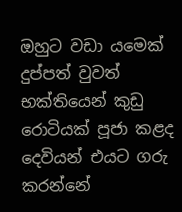ඔහුට වඩා යමෙක් දුප්පත් වුවත් භක්තියෙන් කුඩු රොටියක් පූජා කළද දෙවියන් එයට ගරු කරන්නේ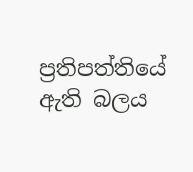ප්‍රතිපත්තියේ ඇති බලය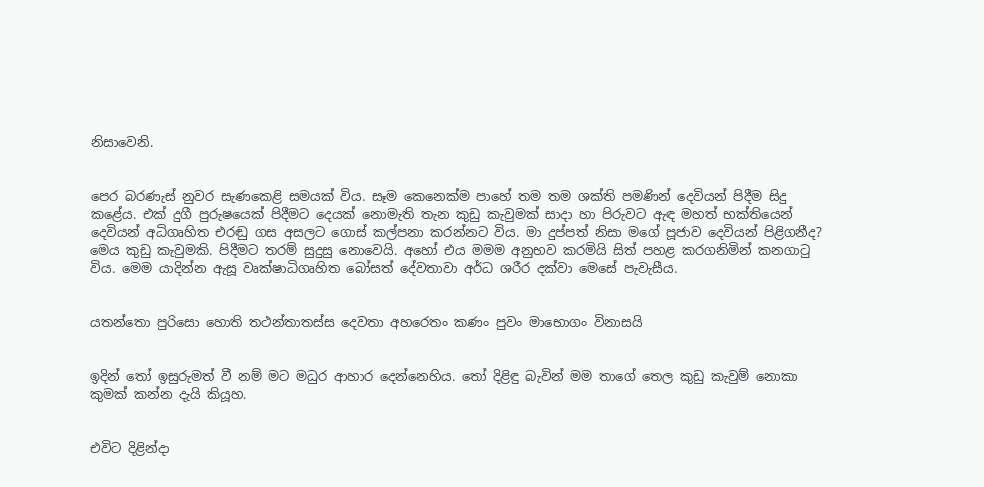නිසාවෙනි.


පෙර බරණැස් නුවර සැණකෙළි සමයක් විය. සෑම කෙනෙක්ම පාහේ තම තම ශක්ති පමණින් දෙවියන් පිදීම සිදු කළේය. එක් දුගී පුරුෂයෙක් පිදීමට දෙයක් නොමැති තැන කුඩු කැවුමක් සාදා හා පිරුවට ඇඳ මහත් භක්තියෙන් දෙවියන් අධිගෘහිත එරඬු ගස අසලට ගොස් කල්පනා කරන්නට විය. මා දුප්පත් නිසා මගේ පූජාව දෙවියන් පිළිගනීද? මෙය කුඩු කැවුමකි. පිදීමට තරම් සුදුසු නොවෙයි. අහෝ එය මමම අනුභව කරමියි සිත් පහළ කරගනිමින් කනගාටු විය. මෙම යාදින්න ඇසූ වෘක්ෂාධිගෘහිත බෝසත් දේවතාවා අර්ධ ශරීර දක්වා මෙසේ පැවැසීය.


යතන්තො පුරිසො හොති තථන්තාතස්ස දෙවතා අහරෙතං කණං පුවං මාභොගං විනාසයි


ඉදින් තෝ ඉසුරුමත් වී නම් මට මධුර ආහාර දෙන්නෙහිය. තෝ දිළිඳු බැවින් මම තාගේ තෙල කුඩු කැවුම් නොකා කුමක් කන්න දැයි කියූහ.


එවිට දිළින්දා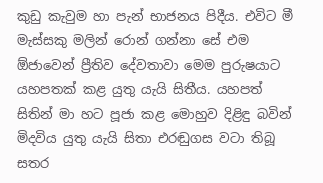කුඩු කැවුම හා පැන් භාජනය පිදීය. එවිට මී මැස්සකු මලින් රොන් ගන්නා සේ එම ඕජාවෙන් ප්‍රීතිව දේවතාවා මෙම පුරුෂයාට යහපතක් කළ යුතු යැයි සිතීය. යහපත් සිතින් මා හට පූජා කළ මොහුව දිළිඳු බවින් මිදවිය යුතු යැයි සිතා එරඬුගස වටා තිබූ සතර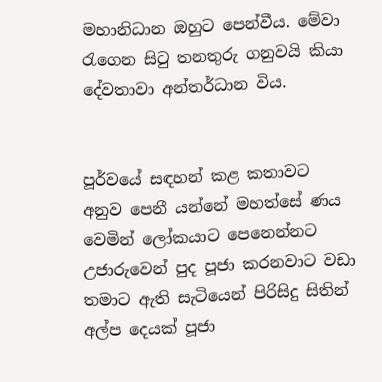මහානිධාන ඔහුට පෙන්වීය. මේවා රැගෙන සිටු තනතුරු ගනුවයි කියා දේවතාවා අන්තර්ධාන විය.


පූර්වයේ සඳහන් කළ කතාවට අනුව පෙනී යන්නේ මහත්සේ ණය වෙමින් ලෝකයාට පෙනෙන්නට උජාරුවෙන් පුද පූජා කරනවාට වඩා තමාට ඇති සැටියෙන් පිරිසිදු සිතින් අල්ප දෙයක් පූජා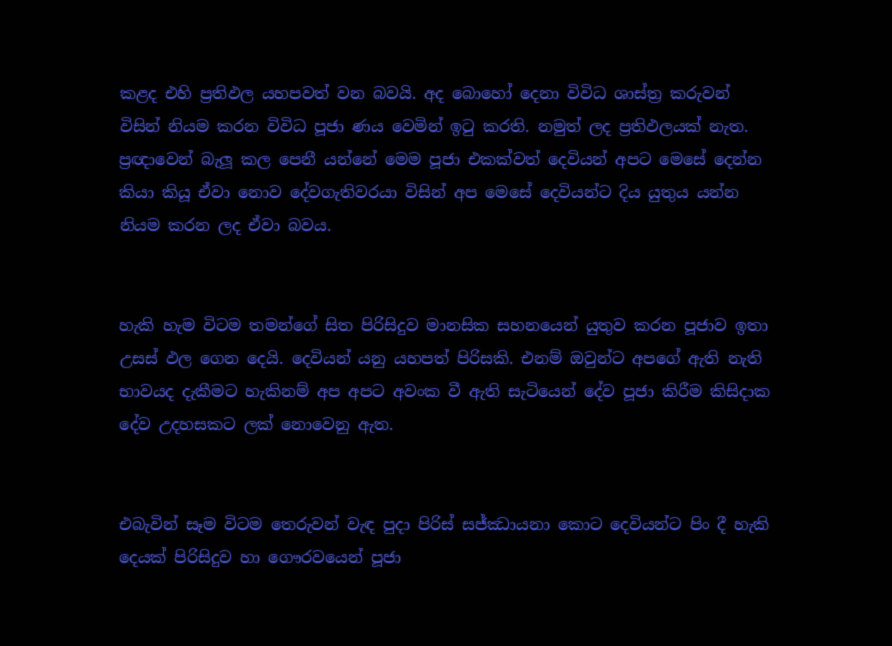කළද එහි ප්‍රතිඵල යහපවත් වන බවයි. අද බොහෝ දෙනා විවිධ ශාස්ත්‍ර කරුවන් විසින් නියම කරන විවිධ පූජා ණය වෙමින් ඉටු කරති. නමුත් ලද ප්‍රතිඵලයක් නැත. ප්‍රඥාවෙන් බැලූ කල පෙනී යන්නේ මෙම පූජා එකක්වත් දෙවියන් අපට මෙසේ දෙන්න කියා කියූ ඒවා නොව දේවගැතිවරයා විසින් අප මෙසේ දෙවියන්ට දිය යුතුය යන්න නියම කරන ලද ඒවා බවය.


හැකි හැම විටම තමන්ගේ සිත පිරිසිදුව මානසික සහනයෙන් යුතුව කරන පූජාව ඉතා උසස් ඵල ගෙන දෙයි. දෙවියන් යනු යහපත් පිරිසකි. එනම් ඔවුන්ට අපගේ ඇති නැති භාවයද දැකීමට හැකිනම් අප අපට අවංක වී ඇති සැටියෙන් දේව පූජා කිරීම කිසිදාක දේව උදහසකට ලක් නොවෙනු ඇත.


එබැවින් සෑම විටම තෙරුවන් වැඳ පුදා පිරිස් සජ්ඣායනා කොට දෙවියන්ට පිං දී හැකි දෙයක් පිරිසිදුව හා ගෞරවයෙන් පූජා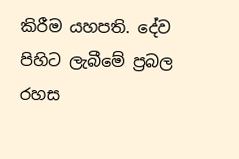කිරීම යහපති. දේව පිහිට ලැබීමේ ප්‍රබල රහස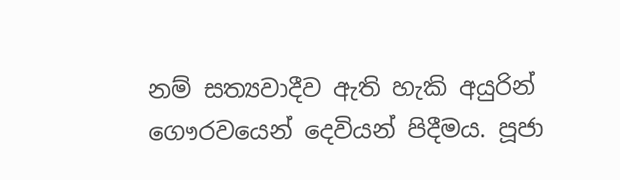නම් සත්‍යවාදීව ඇති හැකි අයුරින් ගෞරවයෙන් දෙවියන් පිදීමය. පූජා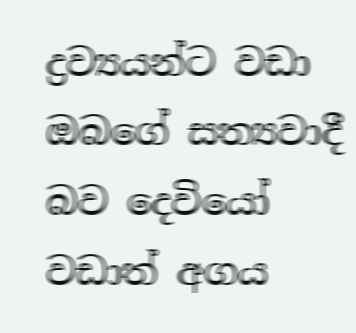ද්‍රව්‍යයන්ට වඩා ඔබගේ සත්‍යවාදී බව දෙවියෝ වඩාත් අගය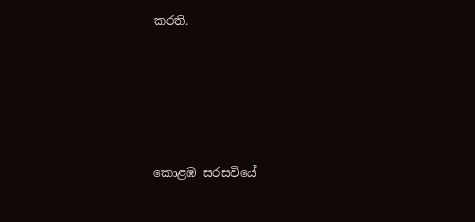කරති.





කොළඹ සරසවියේ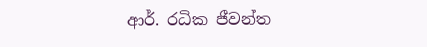ආර්. රධික ජීවන්ත